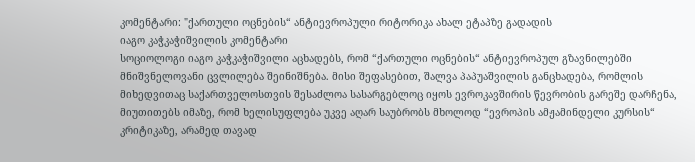კომენტარი: "ქართული ოცნების“ ანტიევროპული რიტორიკა ახალ ეტაპზე გადადის
იაგო კაჭკაჭიშვილის კომენტარი
სოციოლოგი იაგო კაჭკაჭიშვილი აცხადებს, რომ “ქართული ოცნების“ ანტიევროპულ გზავნილებში მნიშვნელოვანი ცვლილება შეინიშნება. მისი შეფასებით, შალვა პაპუაშვილის განცხადება, რომლის მიხედვითაც საქართველოსთვის შესაძლოა სასარგებლოც იყოს ევროკავშირის წევრობის გარეშე დარჩენა, მიუთითებს იმაზე, რომ ხელისუფლება უკვე აღარ საუბრობს მხოლოდ “ევროპის ამჟამინდელი კურსის“ კრიტიკაზე, არამედ თავად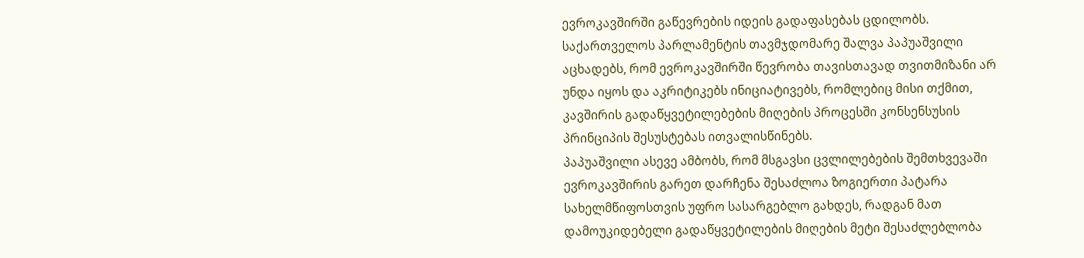ევროკავშირში გაწევრების იდეის გადაფასებას ცდილობს.
საქართველოს პარლამენტის თავმჯდომარე შალვა პაპუაშვილი აცხადებს, რომ ევროკავშირში წევრობა თავისთავად თვითმიზანი არ უნდა იყოს და აკრიტიკებს ინიციატივებს, რომლებიც მისი თქმით, კავშირის გადაწყვეტილებების მიღების პროცესში კონსენსუსის პრინციპის შესუსტებას ითვალისწინებს.
პაპუაშვილი ასევე ამბობს, რომ მსგავსი ცვლილებების შემთხვევაში ევროკავშირის გარეთ დარჩენა შესაძლოა ზოგიერთი პატარა სახელმწიფოსთვის უფრო სასარგებლო გახდეს, რადგან მათ დამოუკიდებელი გადაწყვეტილების მიღების მეტი შესაძლებლობა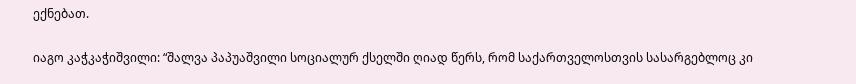ექნებათ.

იაგო კაჭკაჭიშვილი: “შალვა პაპუაშვილი სოციალურ ქსელში ღიად წერს, რომ საქართველოსთვის სასარგებლოც კი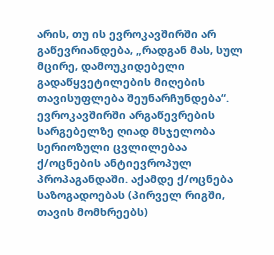არის, თუ ის ევროკავშირში არ გაწევრიანდება, „რადგან მას, სულ მცირე, დამოუკიდებელი გადაწყვეტილების მიღების თავისუფლება შეუნარჩუნდება“.
ევროკავშირში არგაწევრების სარგებელზე ღიად მსჯელობა სერიოზული ცვლილებაა ქ/ოცნების ანტიევროპულ პროპაგანდაში. აქამდე ქ/ოცნება საზოგადოებას (პირველ რიგში, თავის მომხრეებს)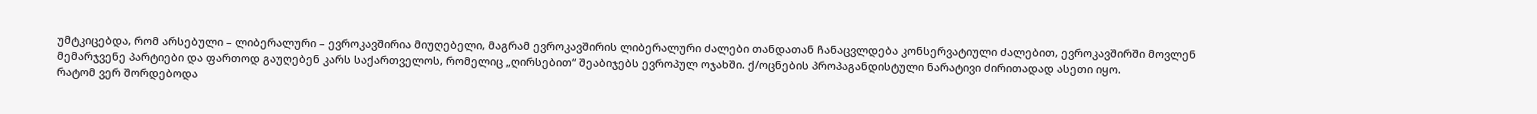უმტკიცებდა, რომ არსებული – ლიბერალური – ევროკავშირია მიუღებელი, მაგრამ ევროკავშირის ლიბერალური ძალები თანდათან ჩანაცვლდება კონსერვატიული ძალებით, ევროკავშირში მოვლენ მემარჯვენე პარტიები და ფართოდ გაუღებენ კარს საქართველოს, რომელიც „ღირსებით“ შეაბიჯებს ევროპულ ოჯახში. ქ/ოცნების პროპაგანდისტული ნარატივი ძირითადად ასეთი იყო.
რატომ ვერ შორდებოდა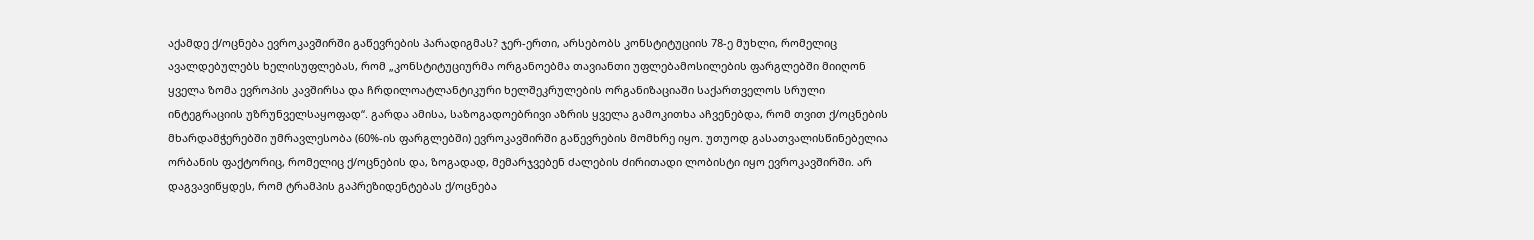აქამდე ქ/ოცნება ევროკავშირში გაწევრების პარადიგმას? ჯერ-ერთი, არსებობს კონსტიტუციის 78-ე მუხლი, რომელიც ავალდებულებს ხელისუფლებას, რომ „კონსტიტუციურმა ორგანოებმა თავიანთი უფლებამოსილების ფარგლებში მიიღონ ყველა ზომა ევროპის კავშირსა და ჩრდილოატლანტიკური ხელშეკრულების ორგანიზაციაში საქართველოს სრული ინტეგრაციის უზრუნველსაყოფად“. გარდა ამისა, საზოგადოებრივი აზრის ყველა გამოკითხა აჩვენებდა, რომ თვით ქ/ოცნების მხარდამჭერებში უმრავლესობა (60%-ის ფარგლებში) ევროკავშირში გაწევრების მომხრე იყო. უთუოდ გასათვალისწინებელია ორბანის ფაქტორიც, რომელიც ქ/ოცნების და, ზოგადად, მემარჯვებენ ძალების ძირითადი ლობისტი იყო ევროკავშირში. არ დაგვავიწყდეს, რომ ტრამპის გაპრეზიდენტებას ქ/ოცნება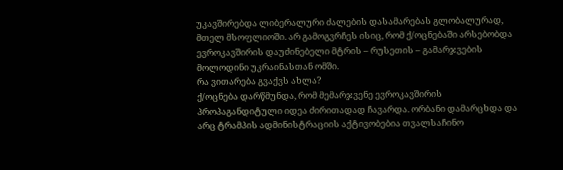უკავშირებდა ლიბერალური ძალების დასამარებას გლობალურად, მთელ მსოფლიოში. არ გამოგვრჩეს ისიც, რომ ქ/ოცნებაში არსებობდა ევროკავშირის დაუძინებელი მტრის – რუსეთის – გამარჯვების მოლოდინი უკრაინასთან ომში.
რა ვითარება გვაქვს ახლა?
ქ/ოცნება დარწმუნდა, რომ მემარჯვენე ევროკავშირის პროპაგანდიტული იდეა ძირითადად ჩავარდა. ორბანი დამარცხდა და არც ტრამპის ადმინისტრაციის აქტივობებია თვალსაჩინო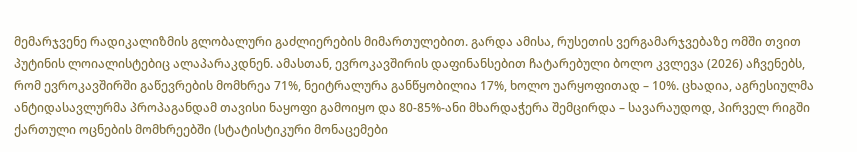მემარჯვენე რადიკალიზმის გლობალური გაძლიერების მიმართულებით. გარდა ამისა, რუსეთის ვერგამარჯვებაზე ომში თვით პუტინის ლოიალისტებიც ალაპარაკდნენ. ამასთან, ევროკავშირის დაფინანსებით ჩატარებული ბოლო კვლევა (2026) აჩვენებს, რომ ევროკავშირში გაწევრების მომხრეა 71%, ნეიტრალურა განწყობილია 17%, ხოლო უარყოფითად – 10%. ცხადია, აგრესიულმა ანტიდასავლურმა პროპაგანდამ თავისი ნაყოფი გამოიყო და 80-85%-ანი მხარდაჭერა შემცირდა – სავარაუდოდ, პირველ რიგში ქართული ოცნების მომხრეებში (სტატისტიკური მონაცემები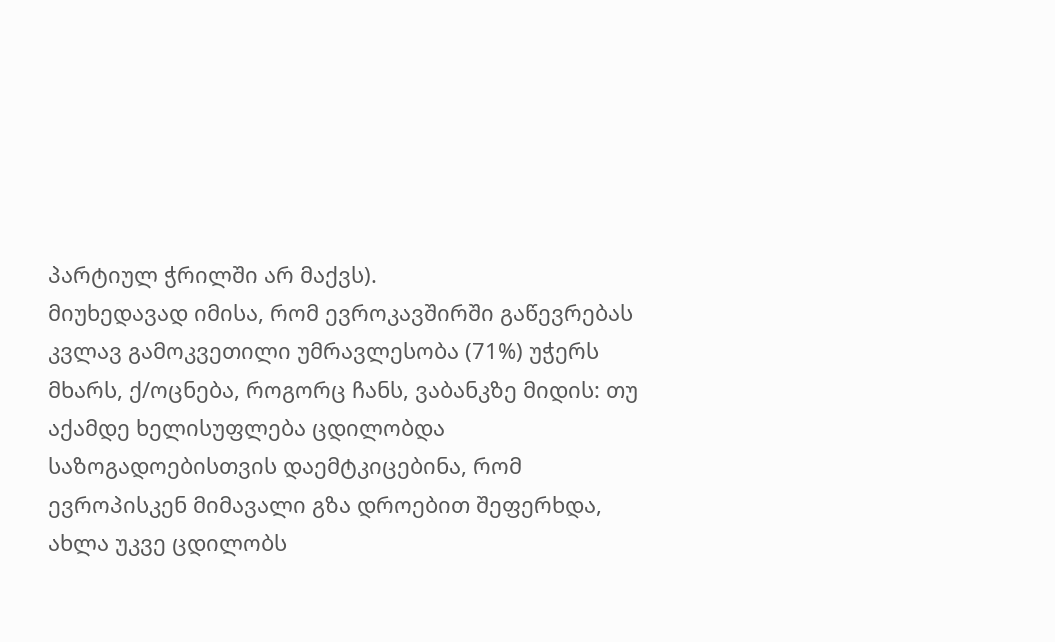პარტიულ ჭრილში არ მაქვს).
მიუხედავად იმისა, რომ ევროკავშირში გაწევრებას კვლავ გამოკვეთილი უმრავლესობა (71%) უჭერს მხარს, ქ/ოცნება, როგორც ჩანს, ვაბანკზე მიდის: თუ აქამდე ხელისუფლება ცდილობდა საზოგადოებისთვის დაემტკიცებინა, რომ ევროპისკენ მიმავალი გზა დროებით შეფერხდა, ახლა უკვე ცდილობს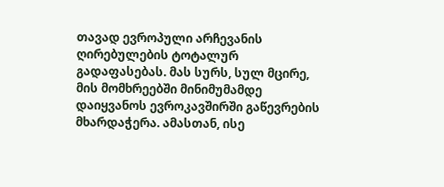თავად ევროპული არჩევანის ღირებულების ტოტალურ გადაფასებას. მას სურს, სულ მცირე, მის მომხრეებში მინიმუმამდე დაიყვანოს ევროკავშირში გაწევრების მხარდაჭერა. ამასთან, ისე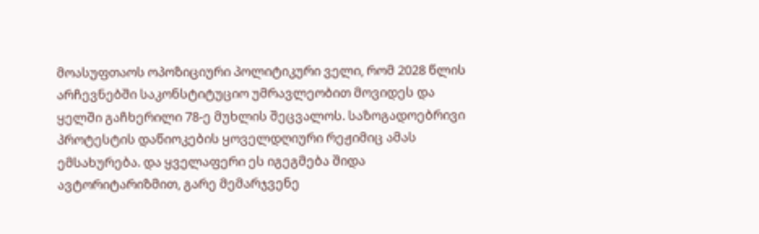მოასუფთაოს ოპოზიციური პოლიტიკური ველი, რომ 2028 წლის არჩევნებში საკონსტიტუციო უმრავლეობით მოვიდეს და ყელში გაჩხერილი 78-ე მუხლის შეცვალოს. საზოგადოებრივი პროტესტის დაწიოკების ყოველდღიური რეჟიმიც ამას ემსახურება. და ყველაფერი ეს იგეგმება შიდა ავტორიტარიზმით, გარე მემარჯვენე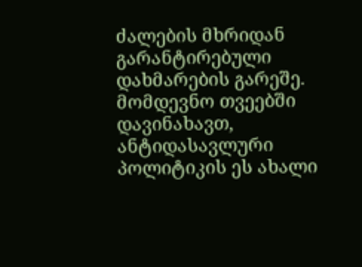ძალების მხრიდან გარანტირებული დახმარების გარეშე.
მომდევნო თვეებში დავინახავთ, ანტიდასავლური პოლიტიკის ეს ახალი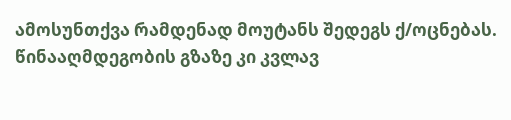ამოსუნთქვა რამდენად მოუტანს შედეგს ქ/ოცნებას. წინააღმდეგობის გზაზე კი კვლავ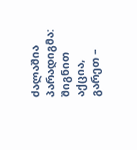ძალაშია პარადიგმა: შიგნით აქცია, გარეთ –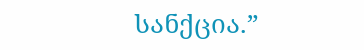სანქცია.”